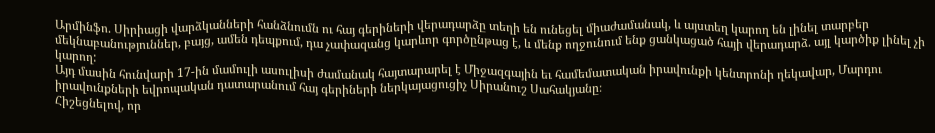Արմինֆո. Սիրիացի վարձկանների հանձնումն ու հայ գերիների վերադարձը տեղի են ունեցել միաժամանակ, և այստեղ կարող են լինել տարբեր մեկնաբանություններ, բայց, ամեն դեպքում, դա չափազանց կարևոր գործընթաց է, և մենք ողջունում ենք ցանկացած հայի վերադարձ. այլ կարծիք լինել չի կարող:
Այդ մասին հունվարի 17-ին մամուլի ասուլիսի ժամանակ հայտարարել է Միջազգային եւ համեմատական իրավունքի կենտրոնի ղեկավար, Մարդու իրավունքների եվրոպական դատարանում հայ գերիների ներկայացուցիչ Սիրանուշ Սահակյանը։
Հիշեցնելով, որ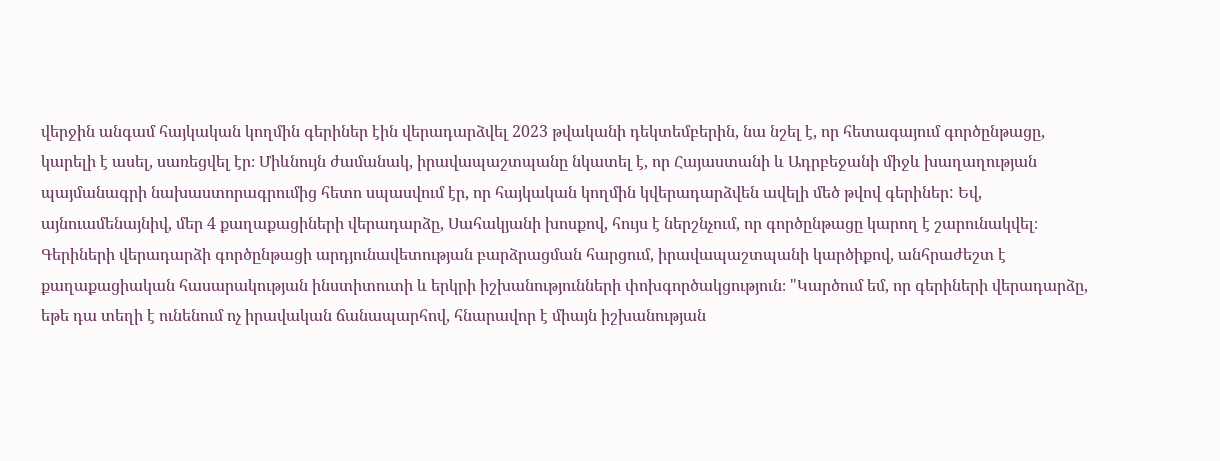վերջին անգամ հայկական կողմին գերիներ էին վերադարձվել 2023 թվականի դեկտեմբերին, նա նշել է, որ հետագայում գործընթացը, կարելի է ասել, սառեցվել էր։ Միևնույն ժամանակ, իրավապաշտպանը նկատել է, որ Հայաստանի և Ադրբեջանի միջև խաղաղության պայմանագրի նախաստորագրումից հետո սպասվում էր, որ հայկական կողմին կվերադարձվեն ավելի մեծ թվով գերիներ: Եվ, այնուամենայնիվ, մեր 4 քաղաքացիների վերադարձը, Սահակյանի խոսքով, հույս է ներշնչում, որ գործընթացը կարող է շարունակվել։
Գերիների վերադարձի գործընթացի արդյունավետության բարձրացման հարցում, իրավապաշտպանի կարծիքով, անհրաժեշտ է քաղաքացիական հասարակության ինստիտուտի և երկրի իշխանությունների փոխգործակցություն։ "Կարծում եմ, որ գերիների վերադարձը, եթե դա տեղի է ունենում ոչ իրավական ճանապարհով, հնարավոր է միայն իշխանության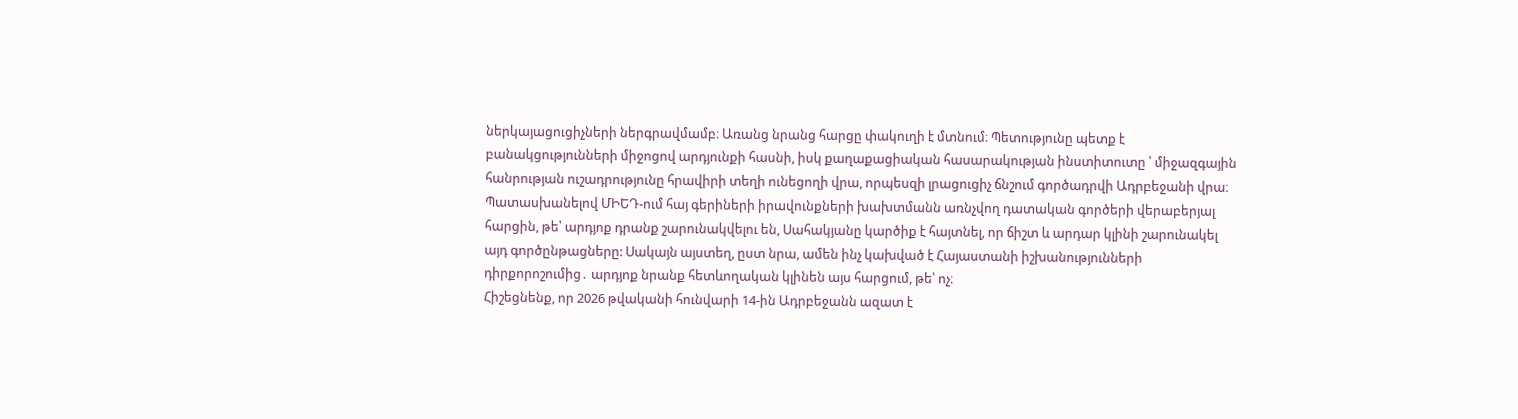ներկայացուցիչների ներգրավմամբ։ Առանց նրանց հարցը փակուղի է մտնում։ Պետությունը պետք է բանակցությունների միջոցով արդյունքի հասնի, իսկ քաղաքացիական հասարակության ինստիտուտը ՝ միջազգային հանրության ուշադրությունը հրավիրի տեղի ունեցողի վրա, որպեսզի լրացուցիչ ճնշում գործադրվի Ադրբեջանի վրա։
Պատասխանելով ՄԻԵԴ-ում հայ գերիների իրավունքների խախտմանն առնչվող դատական գործերի վերաբերյալ հարցին, թե՝ արդյոք դրանք շարունակվելու են, Սահակյանը կարծիք է հայտնել, որ ճիշտ և արդար կլինի շարունակել այդ գործընթացները: Սակայն այստեղ, ըստ նրա, ամեն ինչ կախված է Հայաստանի իշխանությունների դիրքորոշումից․ արդյոք նրանք հետևողական կլինեն այս հարցում, թե՝ ոչ։
Հիշեցնենք, որ 2026 թվականի հունվարի 14-ին Ադրբեջանն ազատ է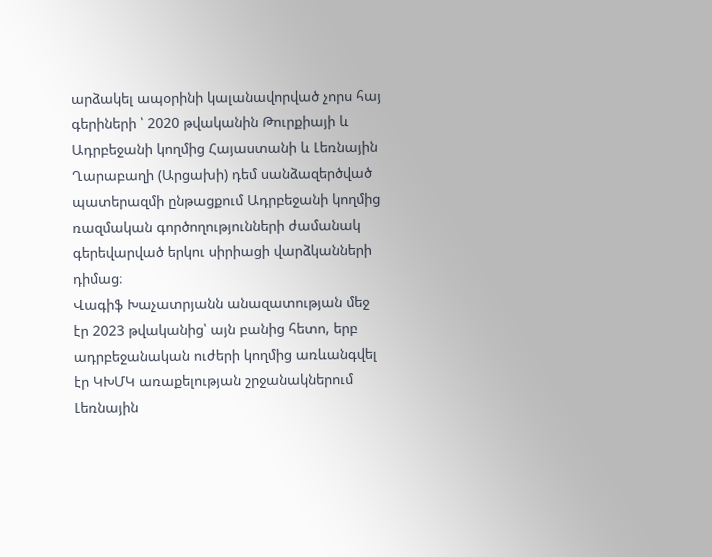արձակել ապօրինի կալանավորված չորս հայ գերիների ՝ 2020 թվականին Թուրքիայի և Ադրբեջանի կողմից Հայաստանի և Լեռնային Ղարաբաղի (Արցախի) դեմ սանձազերծված պատերազմի ընթացքում Ադրբեջանի կողմից ռազմական գործողությունների ժամանակ գերեվարված երկու սիրիացի վարձկանների դիմաց։
Վագիֆ Խաչատրյանն անազատության մեջ էր 2023 թվականից՝ այն բանից հետո, երբ ադրբեջանական ուժերի կողմից առևանգվել էր ԿԽՄԿ առաքելության շրջանակներում Լեռնային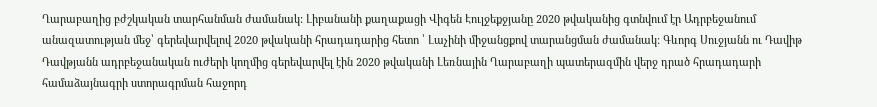Ղարաբաղից բժշկական տարհանման ժամանակ: Լիբանանի քաղաքացի Վիգեն Էուլջեքջյանը 2020 թվականից գտնվում էր Ադրբեջանում անազատության մեջ՝ գերեվարվելով 2020 թվականի հրադադարից հետո ՝ Լաչինի միջանցքով տարանցման ժամանակ: Գևորգ Սուջյանն ու Դավիթ Դավթյանն ադրբեջանական ուժերի կողմից գերեվարվել էին 2020 թվականի Լեռնային Ղարաբաղի պատերազմին վերջ դրած հրադադարի համաձայնագրի ստորագրման հաջորդ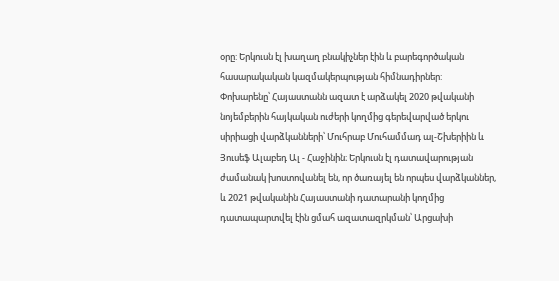օրը: Երկուսն էլ խաղաղ բնակիչներ էին և բարեգործական հասարակական կազմակերպության հիմնադիրներ:
Փոխարենը՝ Հայաստանն ազատ է արձակել 2020 թվականի նոյեմբերին հայկական ուժերի կողմից գերեվարված երկու սիրիացի վարձկանների՝ Մուհրաբ Մուհամմադ ալ-Շխերիին և Յուսեֆ Ալաբեդ Ալ - Հաջինին։ Երկուսն էլ դատավարության ժամանակ խոստովանել են, որ ծառայել են որպես վարձկաններ, և 2021 թվականին Հայաստանի դատարանի կողմից դատապարտվել էին ցմահ ազատազրկման՝ Արցախի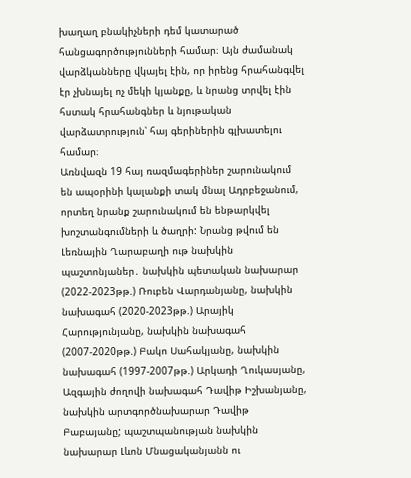խաղաղ բնակիչների դեմ կատարած հանցագործությունների համար։ Այն ժամանակ վարձկանները վկայել էին, որ իրենց հրահանգվել էր չխնայել ոչ մեկի կյանքը, և նրանց տրվել էին հստակ հրահանգներ և նյութական վարձատրություն՝ հայ գերիներին գլխատելու համար։
Առնվազն 19 հայ ռազմագերիներ շարունակում են ապօրինի կալանքի տակ մնալ Ադրբեջանում, որտեղ նրանք շարունակում են ենթարկվել խոշտանգումների և ծաղրի: Նրանց թվում են Լեռնային Ղարաբաղի ութ նախկին պաշտոնյաներ․ նախկին պետական նախարար (2022-2023թթ.) Ռուբեն Վարդանյանը, նախկին նախագահ (2020-2023թթ.) Արայիկ Հարությունյանը, նախկին նախագահ (2007-2020թթ.) Բակո Սահակյանը, նախկին նախագահ (1997-2007թթ.) Արկադի Ղուկասյանը, Ազգային ժողովի նախագահ Դավիթ Իշխանյանը, նախկին արտգործնախարար Դավիթ Բաբայանը; պաշտպանության նախկին նախարար Լևոն Մնացականյանն ու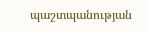պաշտպանության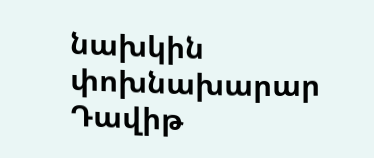նախկին փոխնախարար Դավիթ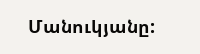Մանուկյանը: